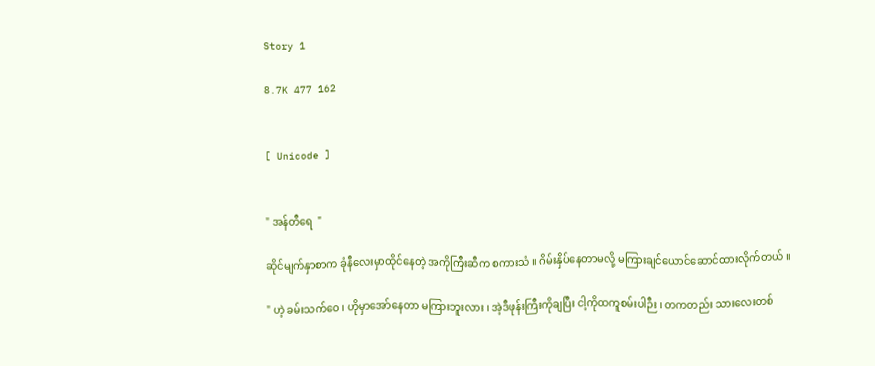Story 1

8.7K 477 162


[ Unicode ]


" အန်တီရေ  "

ဆိုင်မျက်နှာစာက ခုံနီလေးမှာထိုင်နေတဲ့ အကိုကြီးဆီက စကားသံ ။ ဂိမ်းနှိပ်နေတာမလို့ မကြားချင်ယောင်ဆောင်ထားလိုက်တယ် ။

" ဟဲ့ ခမ်းသက်ဝေ ၊ ဟိုမှာအော်နေတာ မကြားဘူးလား ၊ အဲ့ဒီဖုန်းကြီးကိုချပြီး ငါ့ကိုထကူစမ်းပါဉီး ၊ တကတည်း သားလေးတစ်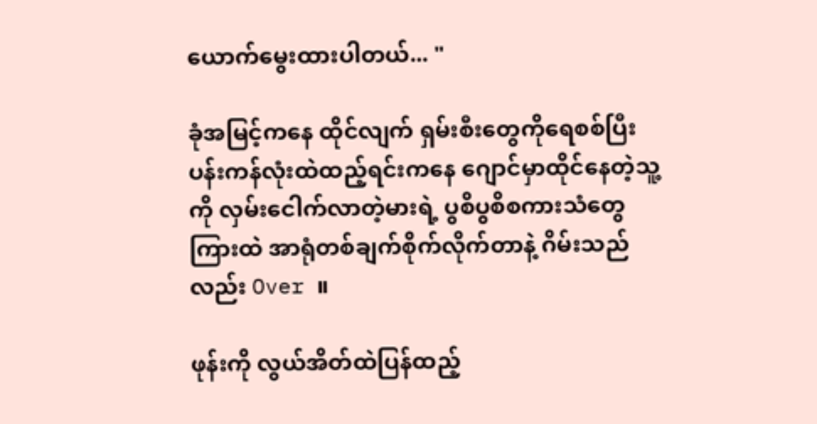ယောက်မွေးထားပါတယ်... "

ခုံအမြင့်ကနေ ထိုင်လျက် ရှမ်းစီးတွေကိုရေစစ်ပြီး ပန်းကန်လုံးထဲထည့်ရင်းကနေ ဂျောင်မှာထိုင်နေတဲ့သူ့ကို လှမ်းငေါက်လာတဲ့မားရဲ့ ပွစိပွစိစကားသံတွေကြားထဲ အာရုံတစ်ချက်စိုက်လိုက်တာနဲ့ ဂိမ်းသည်လည်း Over ။

ဖုန်းကို လွယ်အိတ်ထဲပြန်ထည့်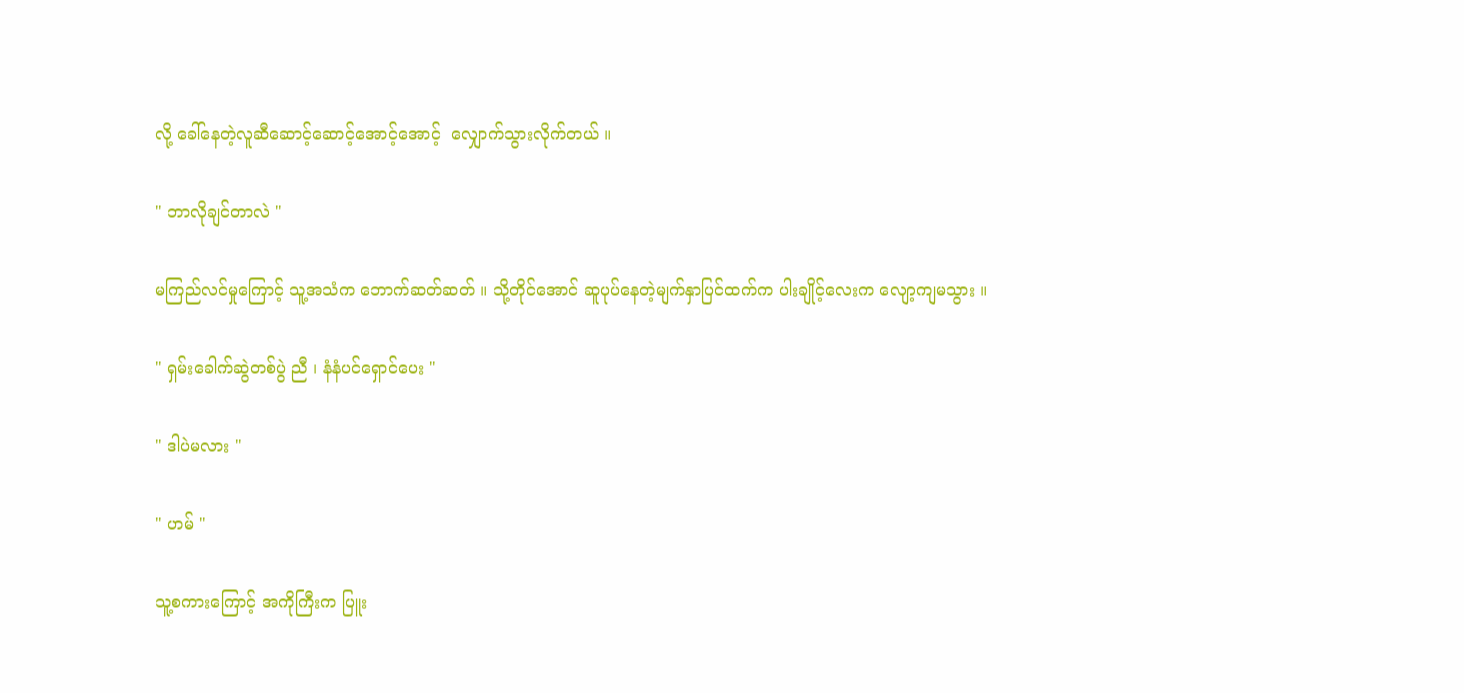လို့ ခေါ်နေတဲ့လူဆီဆောင့်ဆောင့်အောင့်အောင့်  လျှောက်သွားလိုက်တယ် ။

" ဘာလိုချင်တာလဲ "

မကြည်လင်မှုကြောင့် သူ့အသံက ဘောက်ဆတ်ဆတ် ။ သို့တိုင်အောင် ဆူပုပ်နေတဲ့မျက်နှာပြင်ထက်က ပါးချိုင့်လေးက လျော့ကျမသွား ။

" ရှမ်းခေါက်ဆွဲတစ်ပွဲ ညီ ၊ နံနံပင်ရှောင်ပေး "

" ဒါပဲမလား "

" ဟမ် "

သူ့စကားကြောင့် အကိုကြီးက ပြူး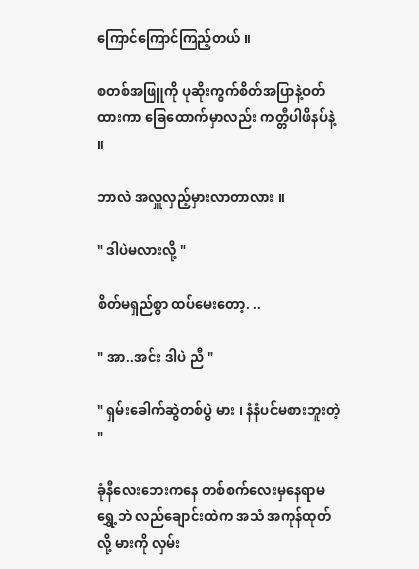ကြောင်ကြောင်ကြည့်တယ် ။

စတစ်အဖြူကို ပုဆိုးကွက်စိတ်အပြာနဲ့ဝတ်ထားကာ ခြေထောက်မှာလည်း ကတ္တီပါဖိနပ်နဲ့ ။

ဘာလဲ အလှူလှည့်မှားလာတာလား ။

" ဒါပဲမလားလို့ "

စိတ်မရှည်စွာ ထပ်မေးတော့. ..

" အာ..အင်း ဒါပဲ ညီ "

" ရှမ်းခေါက်ဆွဲတစ်ပွဲ မား ၊ နံနံပင်မစားဘူးတဲ့ "

ခုံနီလေးဘေးကနေ တစ်စက်လေးမှနေရာမရွှေ့ဘဲ လည်ချောင်းထဲက အသံ အကုန်ထုတ်လို့ မားကို လှမ်း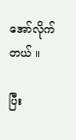အော်လိုက်တယ် ။

ပြီး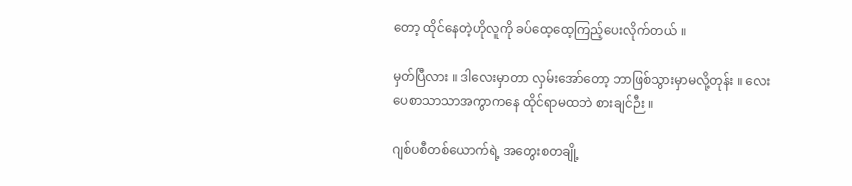တော့ ထိုင်နေတဲ့ဟိုလူကို ခပ်ထေ့ထေ့ကြည့်ပေးလိုက်တယ် ။

မှတ်ပြီလား ။ ဒါလေးမှာတာ လှမ်းအော်တော့ ဘာဖြစ်သွားမှာမလို့တုန်း ။ လေးပေစာသာသာအကွာကနေ ထိုင်ရာမထဘဲ စားချင်ဉီး ။

ဂျစ်ပစီတစ်ယောက်ရဲ့ အတွေးစတချို့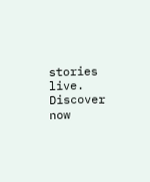stories live. Discover now